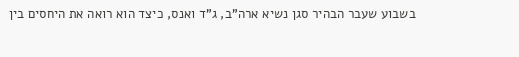בשבוע שעבר הבהיר סגן נשיא ארה"ב, ג"ד ואנס, כיצד הוא רואה את היחסים בין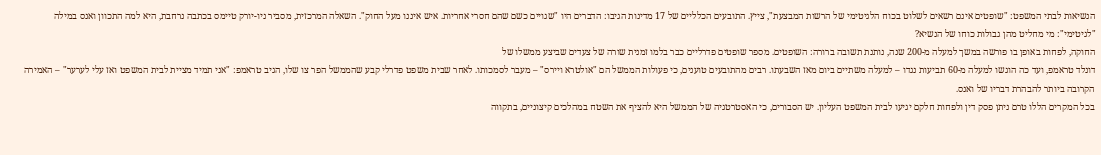הנשיאות לבתי המשפט: "שופטים אינם רשאים לשלוט בכוח הלגיטימי של הרשות המבצעת", צייץ. התובעים הכלליים של 17 מדינות הגיבו: הדברים היו "שגויים כשם שהם חסרי אחריות. איש איננו מעל החוק". השאלה המרכזית, מסביר ניו-יורק טיימס בכתבה נרחבת, היא למה התכוון ואנס במילה "לגיטימי": מי מחליט מהן גבולות כוחו של הנשיא?
החוקה, לפחות באופן בו פורשה במשך למעלה מ-200 שנה, נותנת תשובה ברורה: השופטים. מספר שופטים פדרליים כבר בלמו זמנית שורה של צעדים שביצע ממשלו של
דונלד טראמפ, ועד כה הוגשו למעלה מ-60 תביעות נגדו – למעלה משתיים ביום מאז השבעתו. רבים מהתובעים טוענים, כי פעולות הממשל הם "אולטרא ויירס" – מעבר לסמכותו. לאחר שבית משפט פדרלי קבע שהממשל הפר צו שלו, הגיב טראמפ: "אני תמיד מציית לבית המשפט ואז עלי לערער" – האמירה הקרובה ביותר להבהרת דבריו של ואנס.
בכל המקרים הללו טרם ניתן פסק דין ולפחות חלקם יגיעו לבית המשפט העליון. יש הסבורים, כי האסטרטגיה של הממשל היא להציף את השטח במהלכים קיצוניים, בתקווה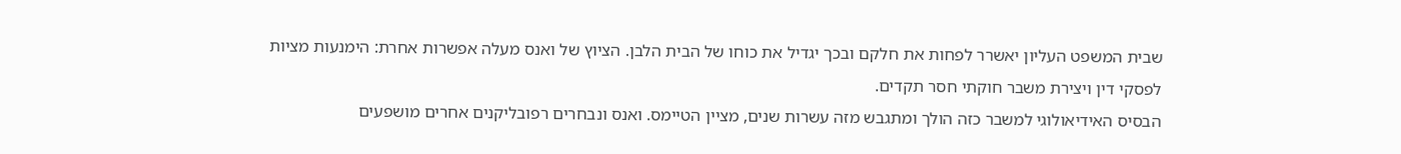שבית המשפט העליון יאשרר לפחות את חלקם ובכך יגדיל את כוחו של הבית הלבן. הציוץ של ואנס מעלה אפשרות אחרת: הימנעות מציות לפסקי דין ויצירת משבר חוקתי חסר תקדים.
הבסיס האידיאולוגי למשבר כזה הולך ומתגבש מזה עשרות שנים, מציין הטיימס. ואנס ונבחרים רפובליקנים אחרים מושפעים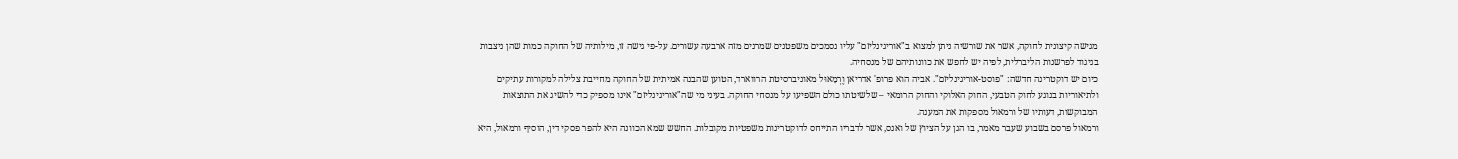מגישה קיצונית לחוקה, אשר את שורשיה ניתן למצוא ב"אוריגינליזם" עליו נסמכים משפטנים שמרנים מזה ארבעה עשורים. על-פי גישה זו, מילותיה של החוקה כמות שהן ניצבות בניגוד לפרשנות הליברלית, לפיה יש לחפש את כוונותיהם של מנסחיה.
כיום יש דוקטרינה חדשה: "פוסט-אוריגינליזם". אביה הוא פרופ' אדריאן וֶרְמָאוּל מאוניברסיטת הרווארד, הטוען שהבנה אמיתית של החוקה מחייבת צלילה למקורות עתיקים ולתיאוריות בנוגע לחוק הטבעי, החוק האלוקי והחוק הרומאי – שלשיטתו כולם השפיעו על מנסחי החוקה. בעיני מי שה"אוריגינליזם" אינו מספיק כדי להשיג את התוצאות המבוקשות, דעותיו של ורמאול מספקות את המענה.
ורמאול פרסם בשבוע שעבר מאמר, בו הגן על הציוץ של ואנס, אשר לדבריו התייחס לדוקטרינות משפטיות מקובלות. החשש שמא הכוונה היא להפר פסקי דין, הוסיף ורמאול, היא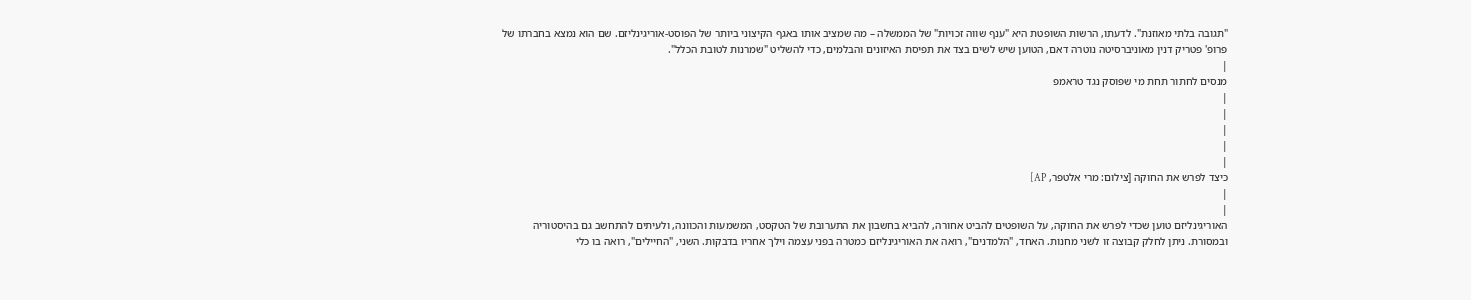"תגובה בלתי מאוזנת". לדעתו, הרשות השופטת היא "ענף שווה זכויות" של הממשלה – מה שמציב אותו באגף הקיצוני ביותר של הפוסט-אוריגינליזם. שם הוא נמצא בחברתו של פרופ' פטריק דנין מאוניברסיטה נוטרה דאם, הטוען שיש לשים בצד את תפיסת האיזונים והבלמים, כדי להשליט "שמרנות לטובת הכלל".
|
מנסים לחתור תחת מי שפוסק נגד טראמפ
|
|
|
|
|
כיצד לפרש את החוקה [צילום: מרי אלטפר, AP]
|
|
האוריגינליזם טוען שכדי לפרש את החוקה, על השופטים להביט אחורה, להביא בחשבון את התערובת של הטקסט, המשמעות והכוונה, ולעיתים להתחשב גם בהיסטוריה ובמסורת. ניתן לחלק קבוצה זו לשני מחנות. האחד, "הלמדנים", רואה את האוריגינליזם כמטרה בפני עצמה וילך אחריו בדבקות. השני, "החיילים", רואה בו כלי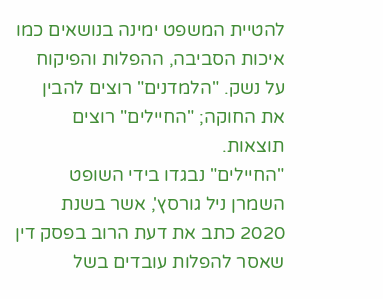להטיית המשפט ימינה בנושאים כמו איכות הסביבה, ההפלות והפיקוח על נשק. "הלמדנים" רוצים להבין את החוקה; "החיילים" רוצים תוצאות.
"החיילים" נבגדו בידי השופט השמרן ניל גורסץ', אשר בשנת 2020 כתב את דעת הרוב בפסק דין שאסר להפלות עובדים בשל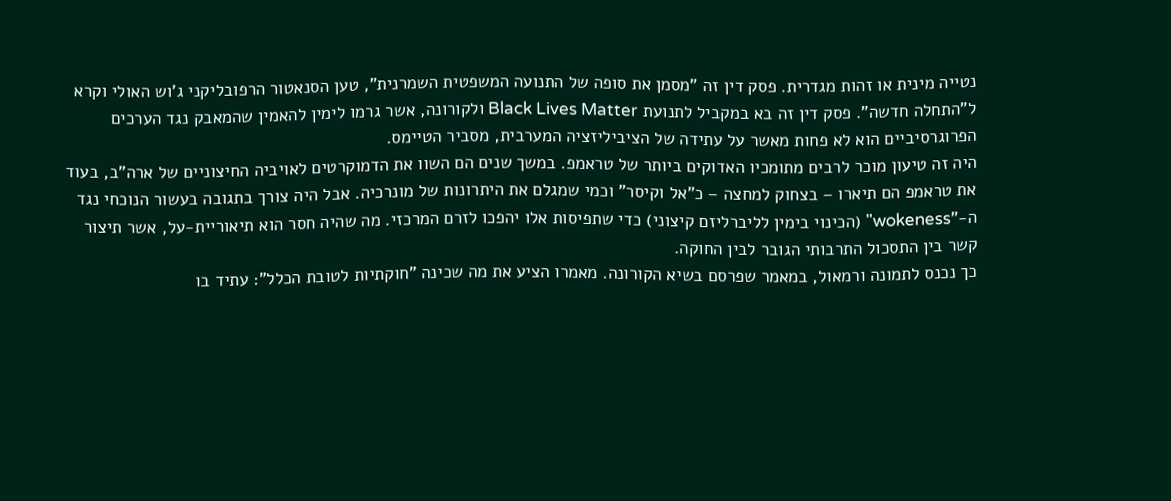נטייה מינית או זהות מגדרית. פסק דין זה "מסמן את סופה של התנועה המשפטית השמרנית", טען הסנאטור הרפובליקני ג'וש האולי וקרא ל"התחלה חדשה". פסק דין זה בא במקביל לתנועת Black Lives Matter ולקורונה, אשר גרמו לימין להאמין שהמאבק נגד הערכים הפרוגרסיביים הוא לא פחות מאשר על עתידה של הציביליזציה המערבית, מסביר הטיימס.
היה זה טיעון מוכר לרבים מתומכיו האדוקים ביותר של טראמפ. במשך שנים הם השוו את הדמוקרטים לאויביה החיצוניים של ארה"ב, בעוד את טראמפ הם תיארו – בצחוק למחצה – כ"אל וקיסר" וכמי שמגלם את היתרונות של מונרכיה. אבל היה צורך בתגובה בעשור הנוכחי נגד ה-"wokeness" (הכינוי בימין לליברליזם קיצוני) כדי שתפיסות אלו יהפכו לזרם המרכזי. מה שהיה חסר הוא תיאוריית-על, אשר תיצור קשר בין התסכול התרבותי הגובר לבין החוקה.
כך נכנס לתמונה ורמאול, במאמר שפרסם בשיא הקורונה. מאמרו הציע את מה שכינה "חוקתיות לטובת הכלל": עתיד בו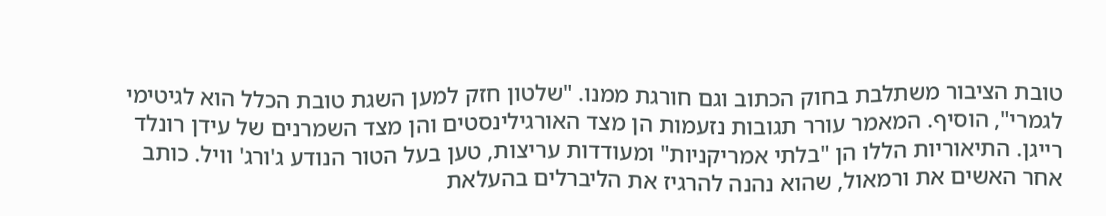טובת הציבור משתלבת בחוק הכתוב וגם חורגת ממנו. "שלטון חזק למען השגת טובת הכלל הוא לגיטימי לגמרי", הוסיף. המאמר עורר תגובות נזעמות הן מצד האורגילינסטים והן מצד השמרנים של עידן רונלד רייגן. התיאוריות הללו הן "בלתי אמריקניות" ומעודדות עריצות, טען בעל הטור הנודע ג'ורג' וויל. כותב אחר האשים את ורמאול, שהוא נהנה להרגיז את הליברלים בהעלאת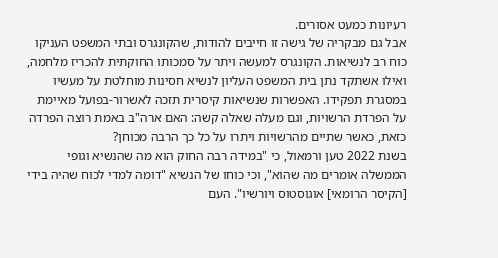רעיונות כמעט אסורים.
אבל גם מבקריה של גישה זו חייבים להודות, שהקונגרס ובתי המשפט העניקו כוח רב לנשיאות. הקונגרס למעשה ויתר על סמכותו החוקתית להכריז מלחמה, ואילו אשתקד נתן בית המשפט העליון לנשיא חסינות מוחלטת על מעשיו במסגרת תפקידו. האפשרות שנשיאות קיסרית תזכה לאשרור-בפועל מאיימת על הפרדת הרשויות, וגם מעלה שאלה קשה: האם ארה"ב באמת רוצה הפרדה כזאת, כאשר שתיים מהרשויות ויתרו על כל כך הרבה מכוחן?
בשנת 2022 טען ורמאול, כי "במידה רבה החוק הוא מה שהנשיא וגופי הממשלה אומרים מה שהוא", וכי כוחו של הנשיא "דומה למדי לכוח שהיה בידי [הקיסר הרומאי] אוגוסטוס ויורשיו". העם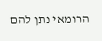הרומאי נתן להם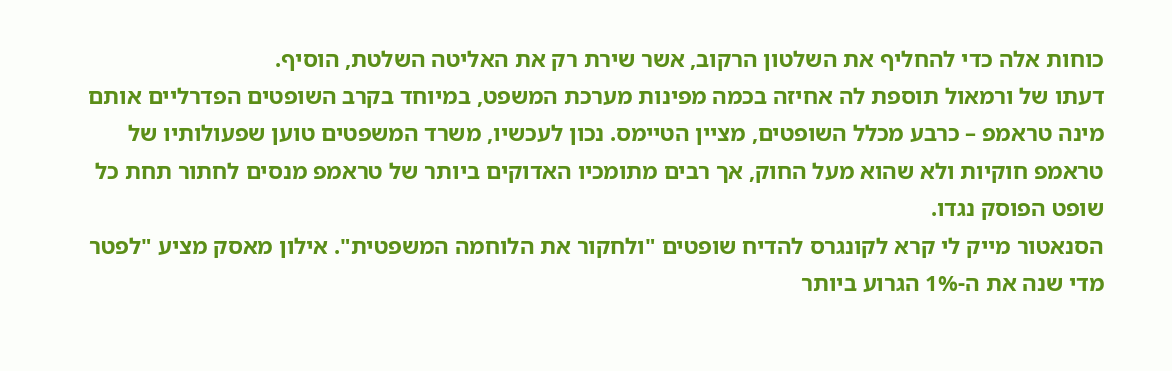כוחות אלה כדי להחליף את השלטון הרקוב, אשר שירת רק את האליטה השלטת, הוסיף.
דעתו של ורמאול תוספת לה אחיזה בכמה מפינות מערכת המשפט, במיוחד בקרב השופטים הפדרליים אותם מינה טראמפ – כרבע מכלל השופטים, מציין הטיימס. נכון לעכשיו, משרד המשפטים טוען שפעולותיו של טראמפ חוקיות ולא שהוא מעל החוק, אך רבים מתומכיו האדוקים ביותר של טראמפ מנסים לחתור תחת כל שופט הפוסק נגדו.
הסנאטור מייק לי קרא לקונגרס להדיח שופטים "ולחקור את הלוחמה המשפטית". אילון מאסק מציע "לפטר מדי שנה את ה-1% הגרוע ביותר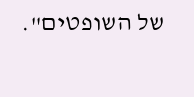של השופטים".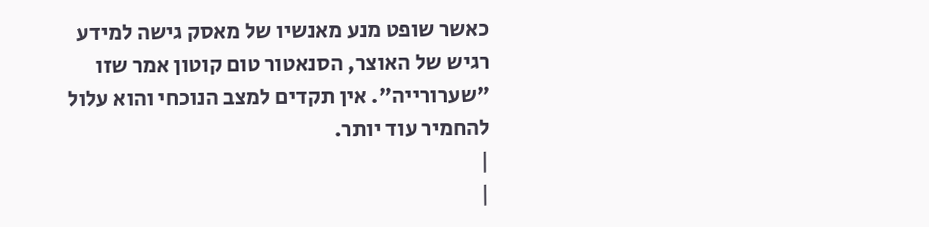כאשר שופט מנע מאנשיו של מאסק גישה למידע רגיש של האוצר, הסנאטור טום קוטון אמר שזו "שערורייה". אין תקדים למצב הנוכחי והוא עלול להחמיר עוד יותר.
|
|